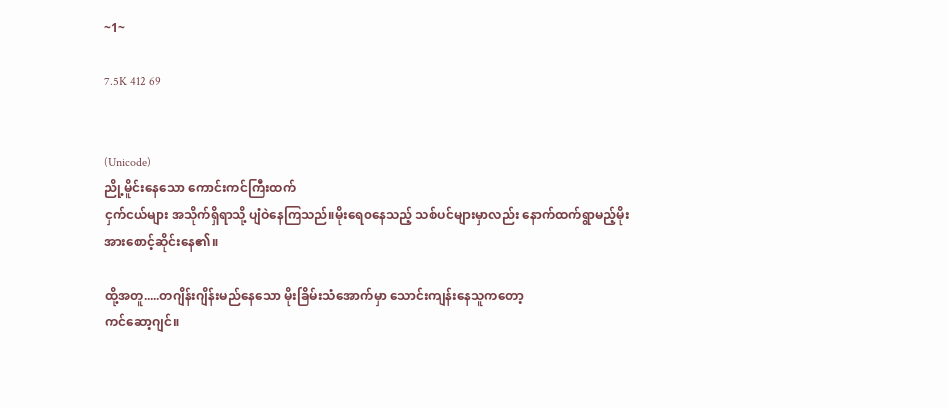~1~

7.5K 412 69


(Unicode)
ညို့မိူင်းနေသော ကောင်းကင်ကြီးထက်
ငှက်ငယ်များ အသိုက်ရှိရာသို့ ပျံဝဲနေကြသည်။မိုးရေ၀နေသည့် သစ်ပင်များမှာလည်း နောက်ထက်ရွာမည့်မိုးအားစောင့်ဆိုင်းနေ၏။

ထို့အတူ.....တဂျိန်းဂျိန်းမည်နေသော မိုးခြိမ်းသံအောက်မှာ သောင်းကျန်းနေသူကတော့
ကင်ဆော့ဂျင်။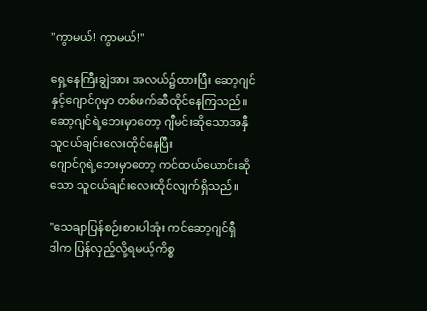"ကွာမယ်! ကွာမယ်!"

ရှေ့နေကြီးချွဲအား အလယ်၌ထားပြီး ဆော့ဂျင်နှင့်ဂျောင်ဂုမှာ တစ်ဖက်ဆီထိုင်နေကြသည်။ဆော့ဂျင်ရဲ့ဘေးမှာတော့ ဂျီမင်းဆိုသောအနှီသူငယ်ချင်းလေးထိုင်နေပြီး
ဂျောင်ဂုရဲ့ဘေးမှာတော့ ကင်ထယ်ယောင်းဆိုသော သူငယ်ချင်းလေးထိုင်လျက်ရှိသည်။

"သေချာပြန်စဉ်းစားပါအုံး ကင်ဆော့ဂျင်ရှီ
ဒါက ပြန်လှည့်လို့ရမယ့်ကိစ္စ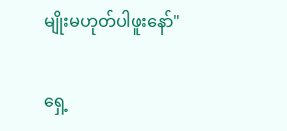မျိုးမဟုတ်ပါဖူးနော်"

ရှေ့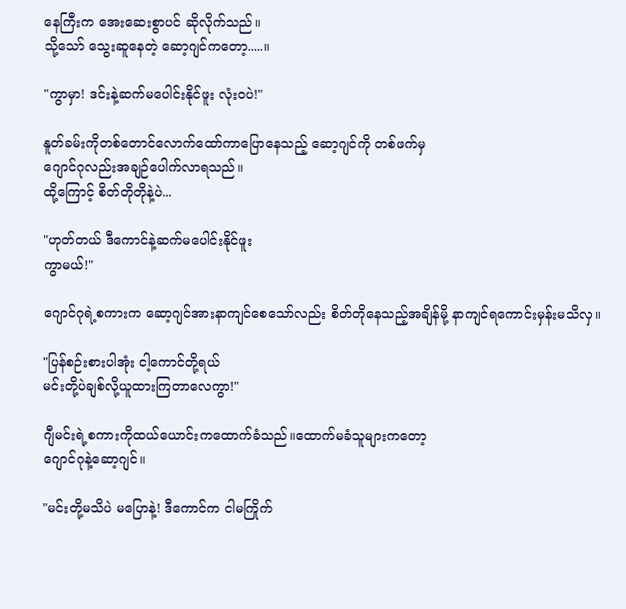နေကြီးက ‌‌အေးဆေးစွာပင် ဆိုလိုက်သည်။
သို့သော် သွေးဆူနေတဲ့ ဆော့ဂျင်ကတော့.....။

"ကွာမှာ! ဒင်းနဲ့ဆက်မပေါင်းနိုင်ဖူး လုံး၀ပဲ!"

နူတ်ခမ်းကိုတစ်တောင်လောက်ထော်ကာပြောနေသည့် ဆော့ဂျင်ကို တစ်ဖက်မှ
ဂျောင်ဂုလည်းအချဉ်ပေါက်လာရသည်။
ထို့ကြောင့် စိတ်တိုတိုနဲ့ပဲ...

"ဟုတ်တယ် ဒီကောင်နဲ့ဆက်မပေါင်းနိုင်ဖူး
ကွာမယ်!"

ဂျောင်ဂုရဲ့စကားက ဆော့ဂျင်အားနာကျင်စေသော်လည်း စိတ်တိုနေသည့်အချိန်မို့ နာကျင်ရကောင်းမှန်းမသိလှ။

"ပြန်စဉ်းစားပါအုံး ငါ့ကောင်တို့ရယ်
မင်းတို့ပဲချစ်လို့ယူထားကြတာလေကွာ!"

ဂျီမင်းရဲ့စကားကိုထယ်ယောင်းကထောက်ခံသည်။ထောက်မခံသူများကတော့
ဂျောင်ဂုနဲ့ဆော့ဂျင်။

"မင်းတို့မသိပဲ မပြောနဲ့! ဒီကောင်က ငါမကြိုက်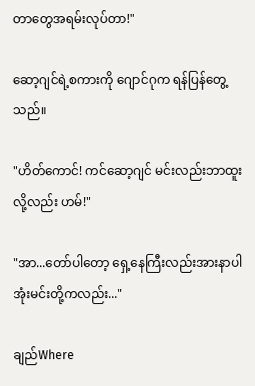တာတွေအရမ်းလုပ်တာ!"

ဆော့ဂျင်ရဲ့စကားကို ဂျောင်ဂုက ရန်ပြန်တွေ့သည်။

"ဟိတ်ကောင်! ကင်ဆော့ဂျင် မင်းလည်းဘာထူးလို့လည်း ဟမ်!"

"အာ...တော်ပါတော့ ရှေ့နေကြီးလည်းအားနာပါအုံးမင်းတို့ကလည်း..."

ချည်Where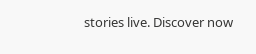stories live. Discover now